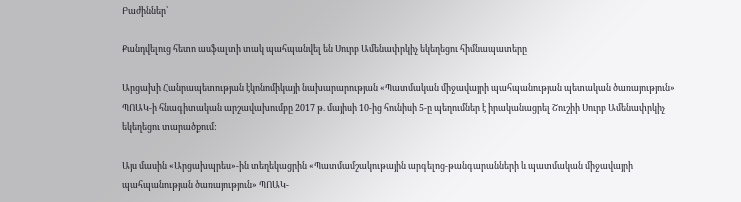Բաժիններ՝

Քանդվելուց հետո ասֆալտի տակ պահպանվել են Սուրբ Ամենափրկիչ եկեղեցու հիմնապատերը

Արցախի Հանրապետության էկոնոմիկայի նախարարության «Պատմական միջավայրի պահպանության պետական ծառայություն» ՊՈԱԿ-ի հնագիտական արշավախումբը 2017 թ. մայիսի 10-ից հունիսի 5-ը պեղումներ է իրականացրել Շուշիի Սուրբ Ամենափրկիչ եկեղեցու տարածքում:

Այս մասին «Արցախպրես»-ին տեղեկացրին «Պատմամշակութային արգելոց-թանգարանների և պատմական միջավայրի պահպանության ծառայություն» ՊՈԱԿ-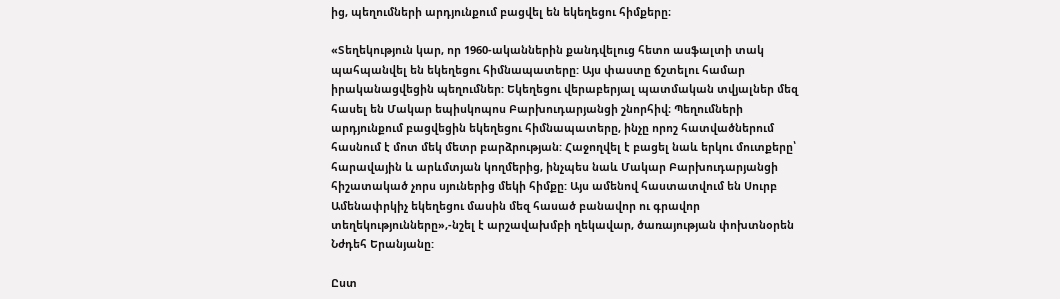ից, պեղումների արդյունքում բացվել են եկեղեցու հիմքերը։

«Տեղեկություն կար, որ 1960-ականներին քանդվելուց հետո ասֆալտի տակ պահպանվել են եկեղեցու հիմնապատերը: Այս փաստը ճշտելու համար իրականացվեցին պեղումներ: Եկեղեցու վերաբերյալ պատմական տվյալներ մեզ հասել են Մակար եպիսկոպոս Բարխուդարյանցի շնորհիվ։ Պեղումների արդյունքում բացվեցին եկեղեցու հիմնապատերը, ինչը որոշ հատվածներում հասնում է մոտ մեկ մետր բարձրության: Հաջողվել է բացել նաև երկու մուտքերը՝ հարավային և արևմտյան կողմերից, ինչպես նաև Մակար Բարխուդարյանցի հիշատակած չորս սյուներից մեկի հիմքը: Այս ամենով հաստատվում են Սուրբ Ամենափրկիչ եկեղեցու մասին մեզ հասած բանավոր ու գրավոր տեղեկությունները»,-նշել է արշավախմբի ղեկավար, ծառայության փոխտնօրեն Նժդեհ Երանյանը:

Ըստ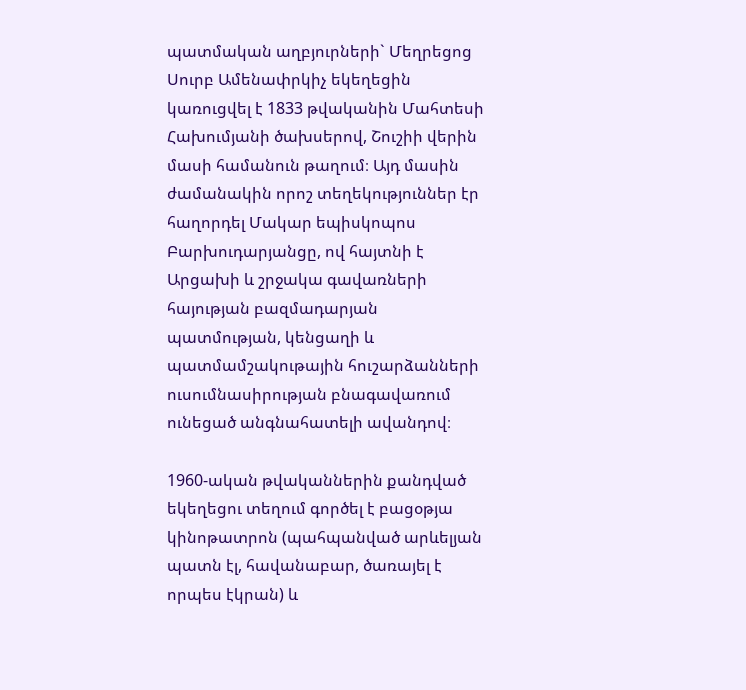պատմական աղբյուրների` Մեղրեցոց Սուրբ Ամենափրկիչ եկեղեցին կառուցվել է 1833 թվականին Մահտեսի Հախումյանի ծախսերով, Շուշիի վերին մասի համանուն թաղում։ Այդ մասին ժամանակին որոշ տեղեկություններ էր հաղորդել Մակար եպիսկոպոս Բարխուդարյանցը, ով հայտնի է Արցախի և շրջակա գավառների հայության բազմադարյան պատմության, կենցաղի և պատմամշակութային հուշարձանների ուսումնասիրության բնագավառում ունեցած անգնահատելի ավանդով։

1960-ական թվականներին քանդված եկեղեցու տեղում գործել է բացօթյա կինոթատրոն (պահպանված արևելյան պատն էլ, հավանաբար, ծառայել է որպես էկրան) և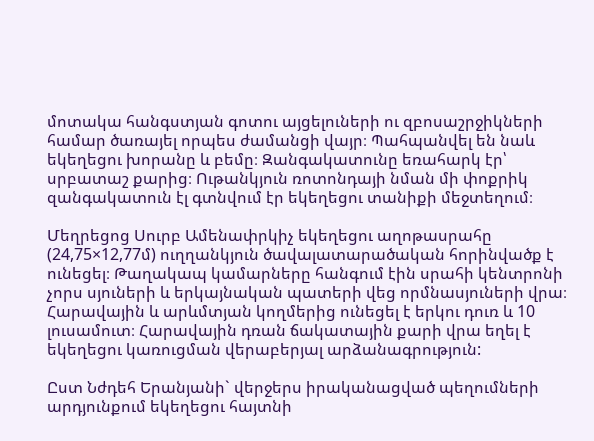մոտակա հանգստյան գոտու այցելուների ու զբոսաշրջիկների համար ծառայել որպես ժամանցի վայր։ Պահպանվել են նաև եկեղեցու խորանը և բեմը։ Զանգակատունը եռահարկ էր՝ սրբատաշ քարից։ Ութանկյուն ռոտոնդայի նման մի փոքրիկ զանգակատուն էլ գտնվում էր եկեղեցու տանիքի մեջտեղում։

Մեղրեցոց Սուրբ Ամենափրկիչ եկեղեցու աղոթասրահը (24,75×12,77մ) ուղղանկյուն ծավալատարածական հորինվածք է ունեցել։ Թաղակապ կամարները հանգում էին սրահի կենտրոնի չորս սյուների և երկայնական պատերի վեց որմնասյուների վրա։ Հարավային և արևմտյան կողմերից ունեցել է երկու դուռ և 10 լուսամուտ։ Հարավային դռան ճակատային քարի վրա եղել է եկեղեցու կառուցման վերաբերյալ արձանագրություն:

Ըստ Նժդեհ Երանյանի` վերջերս իրականացված պեղումների արդյունքում եկեղեցու հայտնի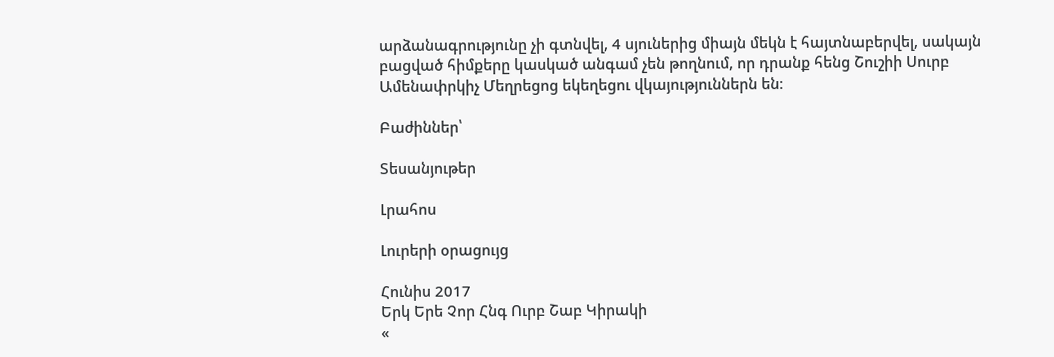արձանագրությունը չի գտնվել, 4 սյուներից միայն մեկն է հայտնաբերվել, սակայն բացված հիմքերը կասկած անգամ չեն թողնում, որ դրանք հենց Շուշիի Սուրբ Ամենափրկիչ Մեղրեցոց եկեղեցու վկայություններն են։

Բաժիններ՝

Տեսանյութեր

Լրահոս

Լուրերի օրացույց

Հունիս 2017
Երկ Երե Չոր Հնգ Ուրբ Շաբ Կիրակի
«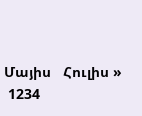Մայիս   Հուլիս »
 1234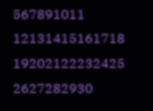567891011
12131415161718
19202122232425
2627282930